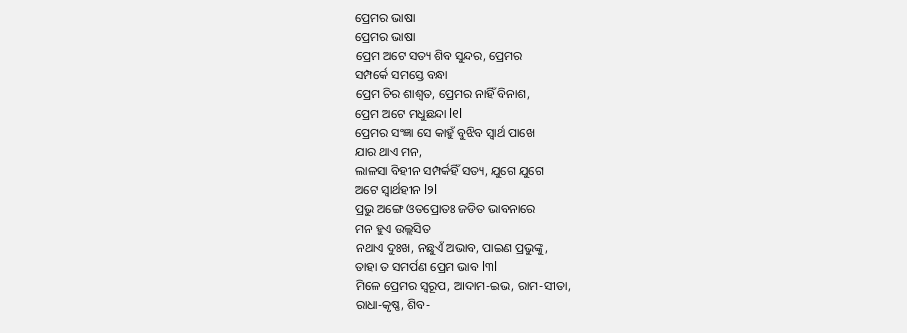ପ୍ରେମର ଭାଷା
ପ୍ରେମର ଭାଷା
ପ୍ରେମ ଅଟେ ସତ୍ୟ ଶିବ ସୁନ୍ଦର, ପ୍ରେମର
ସମ୍ପର୍କେ ସମସ୍ତେ ବନ୍ଧା
ପ୍ରେମ ଚିର ଶାଶ୍ଵତ, ପ୍ରେମର ନାହିଁ ବିନାଶ,
ପ୍ରେମ ଅଟେ ମଧୁଛନ୍ଦା l୧l
ପ୍ରେମର ସଂଜ୍ଞା ସେ କାହୁଁ ବୁଝିବ ସ୍ୱାର୍ଥ ପାଖେ
ଯାର ଥାଏ ମନ,
ଲାଳସା ବିହୀନ ସମ୍ପର୍କହିଁ ସତ୍ୟ, ଯୁଗେ ଯୁଗେ
ଅଟେ ସ୍ୱାର୍ଥହୀନ l୨l
ପ୍ରଭୁ ଅଙ୍ଗେ ଓତପ୍ରୋତଃ ଜଡିତ ଭାବନାରେ
ମନ ହୁଏ ଉଲ୍ଲସିତ
ନଥାଏ ଦୁଃଖ, ନଛୁଏଁ ଅଭାବ, ପାଇଣ ପ୍ରଭୁଙ୍କୁ,
ତାହା ତ ସମର୍ପଣ ପ୍ରେମ ଭାବ l୩l
ମିଳେ ପ୍ରେମର ସ୍ୱରୂପ, ଆଦାମ-ଇଭ, ରାମ-ସୀତା,
ରାଧା-କୃଷ୍ଣ, ଶିବ-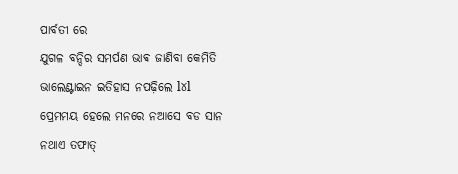ପାର୍ବତୀ ରେ
ଯୁଗଳ ବନ୍ଦିର ସମର୍ପଣ ଭାଵ ଜାଣିବା କେମିତି
ଭାଲେଣ୍ଟାଇନ ଇତିହାସ ନପଢ଼ିଲେ l୪l
ପ୍ରେମମୟ ହେଲେ ମନରେ ନଆସେ ବଡ ସାନ
ନଥାଏ ତଫାତ୍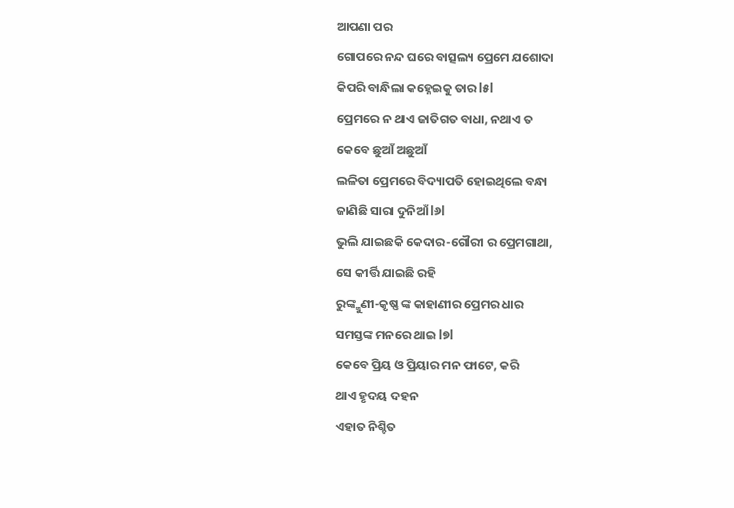ଆପଣା ପର
ଗୋପରେ ନନ୍ଦ ଘରେ ବାତ୍ସଲ୍ୟ ପ୍ରେମେ ଯଶୋଦା
କିପରି ବାନ୍ଧିଲା କହ୍ନେଇକୁ ତାର l୫l
ପ୍ରେମରେ ନ ଥାଏ ଜାତିଗତ ବାଧା, ନଥାଏ ତ
କେବେ ଛୁଆଁ ଅଛୁଆଁ
ଲଳିତା ପ୍ରେମରେ ବିଦ୍ୟାପତି ହୋଇଥିଲେ ବନ୍ଧା
ଜାଣିଛି ସାରା ଦୁନିଆଁ l୬l
ଭୁଲି ଯାଇଛକି କେଦାର-ଗୌରୀ ର ପ୍ରେମଗାଥା,
ସେ କୀର୍ତ୍ତି ଯାଇଛି ରହି
ରୁଙ୍କ୍ମୁଣୀ-କୃଷ୍ଣ ଙ୍କ କାହାଣୀର ପ୍ରେମର ଧାର
ସମସ୍ତଙ୍କ ମନରେ ଥାଇ l୭l
କେବେ ପ୍ରିୟ ଓ ପ୍ରିୟାର ମନ ଫାଟେ, କରି
ଥାଏ ହୃଦୟ ଦହନ
ଏହାତ ନିଶ୍ଚିତ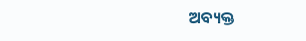ଅବ୍ୟକ୍ତ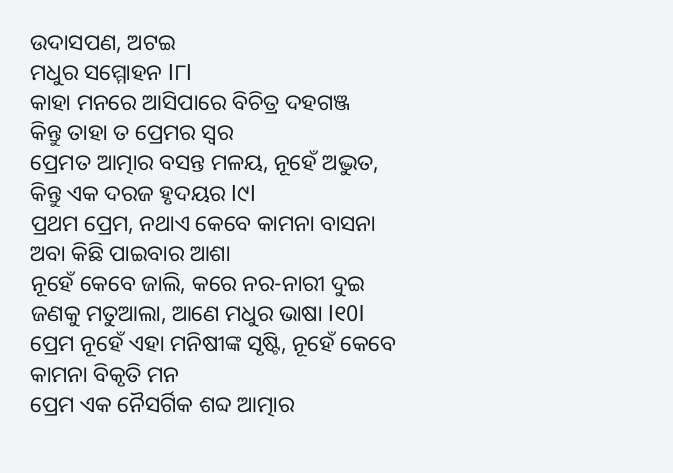ଉଦାସପଣ, ଅଟଇ
ମଧୁର ସମ୍ମୋହନ l୮l
କାହା ମନରେ ଆସିପାରେ ବିଚିତ୍ର ଦହଗଞ୍ଜ
କିନ୍ତୁ ତାହା ତ ପ୍ରେମର ସ୍ୱର
ପ୍ରେମତ ଆତ୍ମାର ବସନ୍ତ ମଳୟ, ନୂହେଁ ଅଦ୍ଭୁତ,
କିନ୍ତୁ ଏକ ଦରଜ ହୃଦୟର l୯l
ପ୍ରଥମ ପ୍ରେମ, ନଥାଏ କେବେ କାମନା ବାସନା
ଅବା କିଛି ପାଇବାର ଆଶା
ନୂହେଁ କେବେ ଜାଲି, କରେ ନର-ନାରୀ ଦୁଇ
ଜଣକୁ ମତୁଆଲା, ଆଣେ ମଧୁର ଭାଷା l୧0l
ପ୍ରେମ ନୂହେଁ ଏହା ମନିଷୀଙ୍କ ସୃଷ୍ଟି, ନୂହେଁ କେବେ
କାମନା ବିକୃତି ମନ
ପ୍ରେମ ଏକ ନୈସର୍ଗିକ ଶବ୍ଦ ଆତ୍ମାର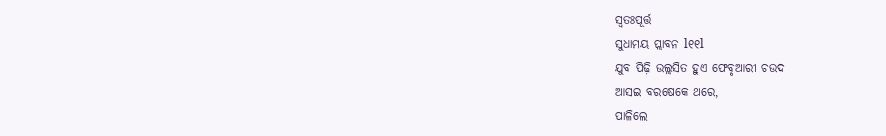ସ୍ବତଃପୂର୍ତ୍ତ
ସୁଧାମୟ ପ୍ଲାବନ l୧୧l
ଯୁବ ପିଢ଼ି ଉଲ୍ଲସିତ ହୁଏ ଫେବୃଆରୀ ଚଉଦ
ଆସଇ ବରଷେକେ ଥରେ,
ପାଳିଲେ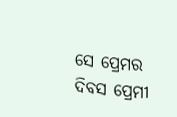ସେ ପ୍ରେମର ଦିବସ ପ୍ରେମୀ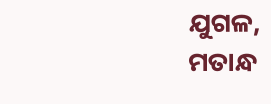ଯୁଗଳ,
ମତାନ୍ଧ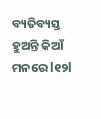ବ୍ୟତିବ୍ୟସ୍ତ ହୁଅନ୍ତି କିଆଁ ମନରେ l୧୨l